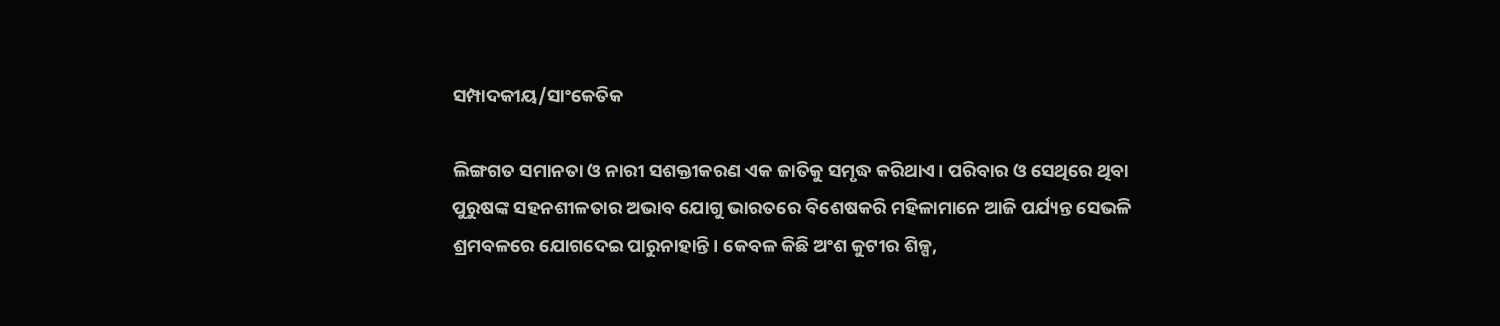ସମ୍ପାଦକୀୟ/ସାଂକେତିକ

ଲିଙ୍ଗଗତ ସମାନତା ଓ ନାରୀ ସଶକ୍ତୀକରଣ ଏକ ଜାତିକୁ ସମୃଦ୍ଧ କରିଥାଏ। ପରିବାର ଓ ସେଥିରେ ଥିବା ପୁରୁଷଙ୍କ ସହନଶୀଳତାର ଅଭାବ ଯୋଗୁ ଭାରତରେ ବିଶେଷକରି ମହିଳାମାନେ ଆଜି ପର୍ଯ୍ୟନ୍ତ ସେଭଳି ଶ୍ରମବଳରେ ଯୋଗଦେଇ ପାରୁନାହାନ୍ତି। କେବଳ କିଛି ଅଂଶ କୁଟୀର ଶିଳ୍ପ,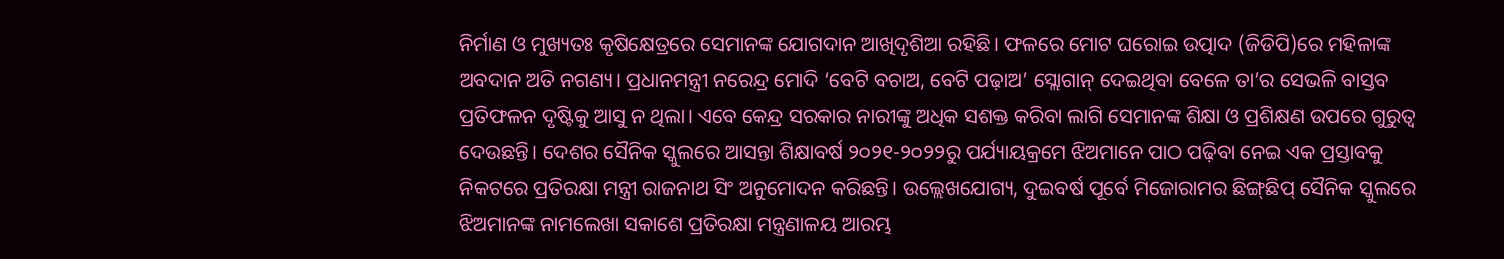ନିର୍ମାଣ ଓ ମୁଖ୍ୟତଃ କୃଷିକ୍ଷେତ୍ରରେ ସେମାନଙ୍କ ଯୋଗଦାନ ଆଖିଦୃଶିଆ ରହିଛି। ଫଳରେ ମୋଟ ଘରୋଇ ଉତ୍ପାଦ (ଜିଡିପି)ରେ ମହିଳାଙ୍କ ଅବଦାନ ଅତି ନଗଣ୍ୟ। ପ୍ରଧାନମନ୍ତ୍ରୀ ନରେନ୍ଦ୍ର ମୋଦି ‘ବେଟି ବଚାଅ, ବେଟି ପଢ଼ାଅ’ ସ୍ଲୋଗାନ୍‌ ଦେଇଥିବା ବେଳେ ତା’ର ସେଭଳି ବାସ୍ତବ ପ୍ରତିଫଳନ ଦୃଷ୍ଟିକୁ ଆସୁ ନ ଥିଲା। ଏବେ କେନ୍ଦ୍ର ସରକାର ନାରୀଙ୍କୁ ଅଧିକ ସଶକ୍ତ କରିବା ଲାଗି ସେମାନଙ୍କ ଶିକ୍ଷା ଓ ପ୍ରଶିକ୍ଷଣ ଉପରେ ଗୁରୁତ୍ୱ ଦେଉଛନ୍ତି। ଦେଶର ସୈନିକ ସ୍କୁଲରେ ଆସନ୍ତା ଶିକ୍ଷାବର୍ଷ ୨୦୨୧-୨୦୨୨ରୁ ପର୍ଯ୍ୟାୟକ୍ରମେ ଝିଅମାନେ ପାଠ ପଢ଼ିବା ନେଇ ଏକ ପ୍ରସ୍ତାବକୁ ନିକଟରେ ପ୍ରତିରକ୍ଷା ମନ୍ତ୍ରୀ ରାଜନାଥ ସିଂ ଅନୁମୋଦନ କରିଛନ୍ତି। ଉଲ୍ଲେଖଯୋଗ୍ୟ, ଦୁଇବର୍ଷ ପୂର୍ବେ ମିଜୋରାମର ଛିଙ୍ଗ୍‌ଛିପ୍‌ ସୈନିକ ସ୍କୁଲରେ ଝିଅମାନଙ୍କ ନାମଲେଖା ସକାଶେ ପ୍ରତିରକ୍ଷା ମନ୍ତ୍ରଣାଳୟ ଆରମ୍ଭ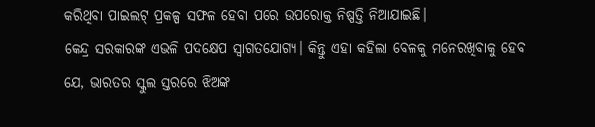କରିଥିବା ପାଇଲଟ୍‌ ପ୍ରକଳ୍ପ ସଫଳ ହେବା ପରେ ଉପରୋକ୍ତ ନିଷ୍ପତ୍ତି ନିଆଯାଇଛି।
କେନ୍ଦ୍ର ସରକାରଙ୍କ ଏଭଳି ପଦକ୍ଷେପ ସ୍ବାଗତଯୋଗ୍ୟ। କିନ୍ତୁ ଏହା କହିଲା ବେଳକୁ ମନେରଖିବାକୁ ହେବ ଯେ, ଭାରତର ସ୍କୁଲ ସ୍ତରରେ ଝିଅଙ୍କ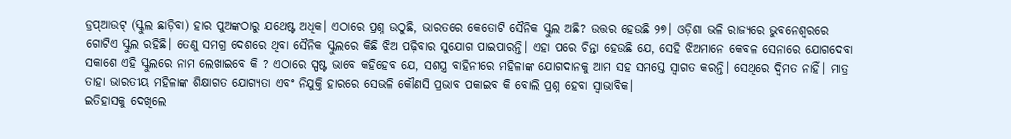ଡ୍ରପ୍‌ଆଉଟ୍‌ (ସ୍କୁଲ ଛାଡ଼ିବା) ହାର ପୁଅଙ୍କଠାରୁ ଯଥେଷ୍ଟ ଅଧିକ। ଏଠାରେ ପ୍ରଶ୍ନ ଉଠୁଛି, ଭାରତରେ କେତୋଟି ସୈନିକ ସ୍କୁଲ ଅଛି? ଉତ୍ତର ହେଉଛି ୨୭। ଓଡ଼ିଶା ଭଳି ରାଜ୍ୟରେ ଭୁବନେଶ୍ୱରରେ ଗୋଟିଏ ସ୍କୁଲ ରହିଛି। ତେଣୁ ସମଗ୍ର ଦେଶରେ ଥିବା ସୈନିକ ସ୍କୁଲରେ କିଛି ଝିଅ ପଢ଼ିବାର ସୁଯୋଗ ପାଇପାରନ୍ତି। ଏହା ପରେ ଚିନ୍ତା ହେଉଛି ଯେ, ସେହି ଝିଅମାନେ କେବଳ ସେନାରେ ଯୋଗଦେବା ସକାଶେ ଏହି ସ୍କୁଲରେ ନାମ ଲେଖାଇବେ କି ? ଏଠାରେ ସ୍ପଷ୍ଟ ଭାବେ କହିହେବ ଯେ, ସଶସ୍ତ୍ର ବାହିନୀରେ ମହିଳାଙ୍କ ଯୋଗଦାନକୁ ଆମ ସହ ସମସ୍ତେ ସ୍ବାଗତ କରନ୍ତି। ସେଥିରେ ଦ୍ୱିମତ ନାହିଁ। ମାତ୍ର ତାହା ଭାରତୀୟ ମହିଳାଙ୍କ ଶିକ୍ଷାଗତ ଯୋଗ୍ୟତା ଏବଂ ନିଯୁକ୍ତି ହାରରେ ସେଭଳି କୌଣସି ପ୍ରଭାବ ପକାଇବ କି ବୋଲି ପ୍ରଶ୍ନ ହେବା ସ୍ବାଭାବିକ।
ଇତିହାସକୁ ଦେଖିଲେ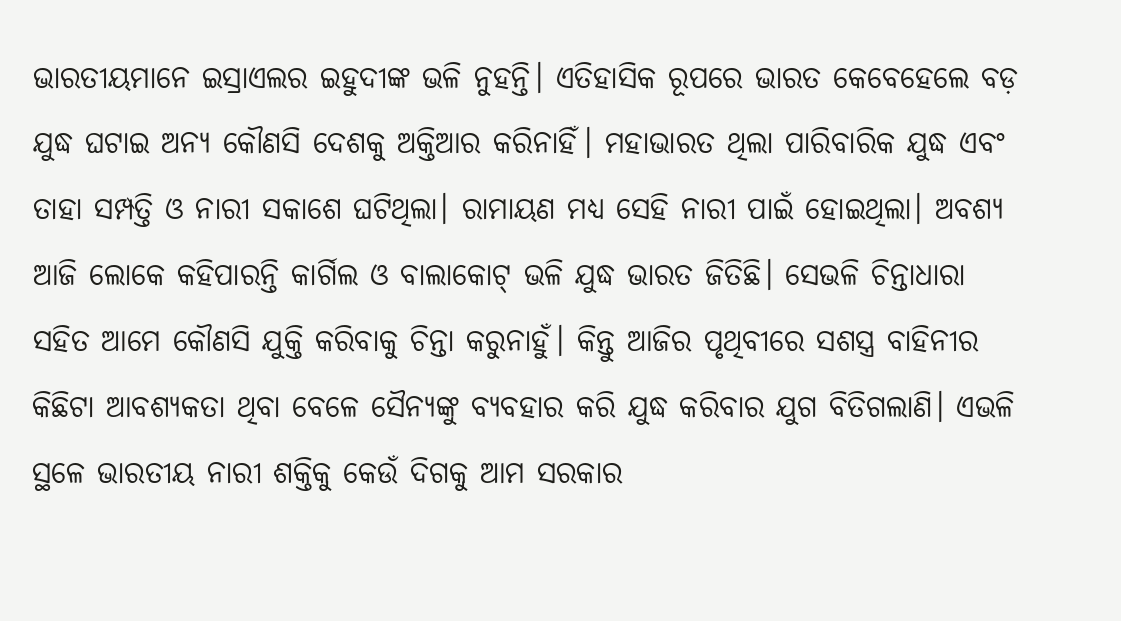ଭାରତୀୟମାନେ ଇସ୍ରାଏଲର ଇହୁଦୀଙ୍କ ଭଳି ନୁହନ୍ତି। ଏତିହାସିକ ରୂପରେ ଭାରତ କେବେହେଲେ ବଡ଼ ଯୁଦ୍ଧ ଘଟାଇ ଅନ୍ୟ କୌଣସି ଦେଶକୁ ଅକ୍ତିଆର କରିନାହିଁ। ମହାଭାରତ ଥିଲା ପାରିବାରିକ ଯୁଦ୍ଧ ଏବଂ ତାହା ସମ୍ପତ୍ତି ଓ ନାରୀ ସକାଶେ ଘଟିଥିଲା। ରାମାୟଣ ମଧ୍ୟ ସେହି ନାରୀ ପାଇଁ ହୋଇଥିଲା। ଅବଶ୍ୟ ଆଜି ଲୋକେ କହିପାରନ୍ତି କାର୍ଗିଲ ଓ ବାଲାକୋଟ୍‌ ଭଳି ଯୁଦ୍ଧ ଭାରତ ଜିତିଛି। ସେଭଳି ଚିନ୍ତାଧାରା ସହିତ ଆମେ କୌଣସି ଯୁକ୍ତି କରିବାକୁ ଚିନ୍ତା କରୁନାହୁଁ। କିନ୍ତୁ ଆଜିର ପୃଥିବୀରେ ସଶସ୍ତ୍ର ବାହିନୀର କିଛିଟା ଆବଶ୍ୟକତା ଥିବା ବେଳେ ସୈନ୍ୟଙ୍କୁ ବ୍ୟବହାର କରି ଯୁଦ୍ଧ କରିବାର ଯୁଗ ବିତିଗଲାଣି। ଏଭଳି ସ୍ଥଳେ ଭାରତୀୟ ନାରୀ ଶକ୍ତିକୁ କେଉଁ ଦିଗକୁ ଆମ ସରକାର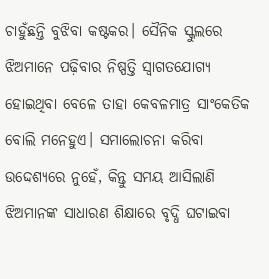ଚାହୁଁଛନ୍ତି ବୁଝିବା କଷ୍ଟକର। ସୈନିକ ସ୍କୁଲରେ ଝିଅମାନେ ପଢ଼ିବାର ନିଷ୍ପତ୍ତି ସ୍ବାଗତଯୋଗ୍ୟ ହୋଇଥିବା ବେଳେ ତାହା କେବଳମାତ୍ର ସାଂକେତିକ ବୋଲି ମନେହୁଏ। ସମାଲୋଚନା କରିବା ଉଦ୍ଦେଶ୍ୟରେ ନୁହେଁ, କିନ୍ତୁ ସମୟ ଆସିଲାଣି ଝିଅମାନଙ୍କ ସାଧାରଣ ଶିକ୍ଷାରେ ବୃଦ୍ଧି ଘଟାଇବା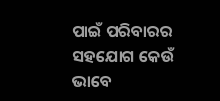ପାଇଁ ପରିବାରର ସହଯୋଗ କେଉଁ ଭାବେ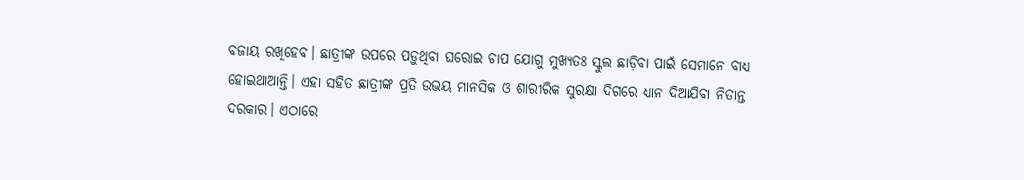ବଜାୟ ରଖିହେବ। ଛାତ୍ରୀଙ୍କ ଉପରେ ପଡ଼ୁଥିବା ଘରୋଇ ଚାପ ଯୋଗୁ ମୁଖ୍ୟତଃ ସ୍କୁଲ ଛାଡ଼ିବା ପାଇଁ ସେମାନେ ବାଧ୍ୟ ହୋଇଥାଆନ୍ତି। ଏହା ସହିତ ଛାତ୍ରୀଙ୍କ ପ୍ରତି ଉଭୟ ମାନସିକ ଓ ଶାରୀରିକ ସୁରକ୍ଷା ଦିଗରେ ଧ୍ୟାନ ଦିଆଯିବା ନିତାନ୍ତ ଦରକାର। ଏଠାରେ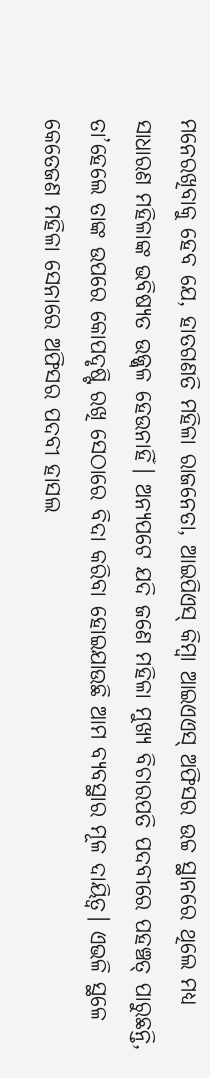ମନେରଖିବାକୁ ହେବ ଯେ, ହାତଗଣତି ମହିଳା ରାଜନେତା, ଆଇପିଏସ୍‌ କିମ୍ବା ଆଇଏଏସ୍‌ ଅଫିସର ଉଚ୍ଚ ସ୍ଥାନରେ ଥିଲେ ମଧ୍ୟ ସାଧାରଣ ମହିଳାଙ୍କ ଭବିଷ୍ୟତ ଉଜ୍ଜ୍ୱଳ ହେଉନାହିଁ। ଅନ୍ୟପଟେ ଯଦି ଜଣେ ମହିଳା ମୁଖ୍ୟ ବିଚାରପତି ପଦବୀରେ ପହଞ୍ଚତ୍ ପାରୁଛନ୍ତି, ତା’ହେଲେ ତାଙ୍କ ଉପରେ କୋପଦୃଷ୍ଟି ରଖି ସେଠାରେ ବିଦା କରିବା ହୋଇଯାଉଛି ଆମ ବ୍ୟବସ୍ଥାର ମୂଳ ଦାୟିତ୍ୱ। ଏଭଳି ସ୍ଥଳେ କେତେଜଣ ମହିଳା ସେନାରେ ଅଫିସର ପଦବୀ ହାସଲ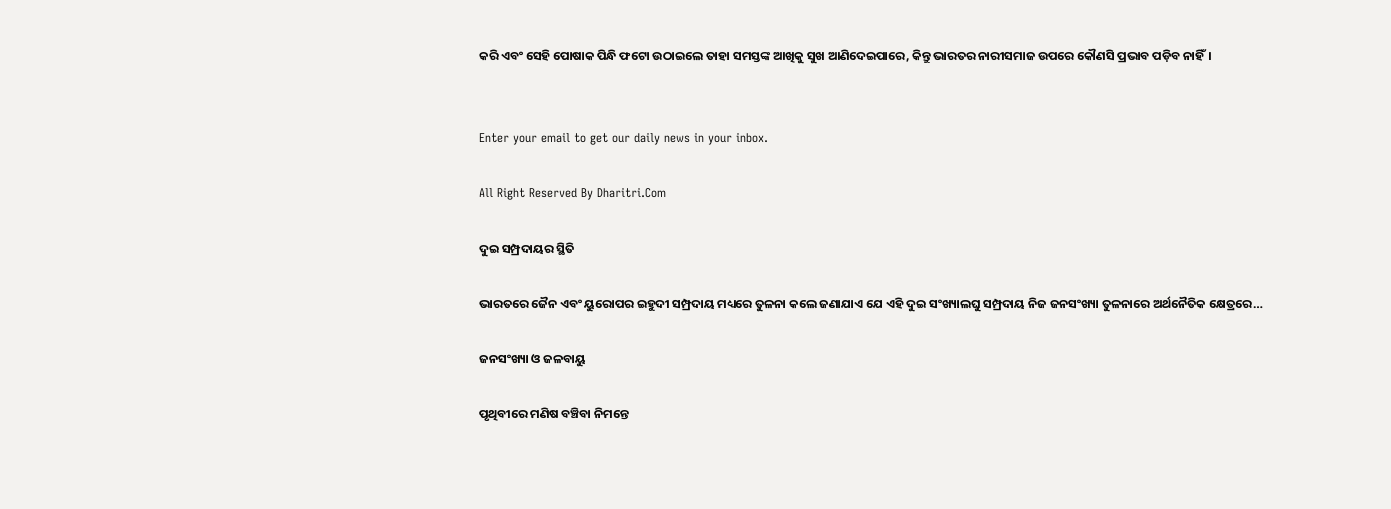କରି ଏବଂ ସେହି ପୋଷାକ ପିନ୍ଧି ଫଟୋ ଉଠାଇଲେ ତାହା ସମସ୍ତଙ୍କ ଆଖିକୁ ସୁଖ ଆଣିଦେଇପାରେ, କିନ୍ତୁ ଭାରତର ନାରୀସମାଜ ଉପରେ କୌଣସି ପ୍ରଭାବ ପଡ଼ିବ ନାହିଁ।


Enter your email to get our daily news in your inbox.

All Right Reserved By Dharitri.Com

ଦୁଇ ସମ୍ପ୍ରଦାୟର ସ୍ଥିତି

ଭାରତରେ ଜୈନ ଏବଂ ୟୁରୋପର ଇହୁଦୀ ସମ୍ପ୍ରଦାୟ ମଧ୍ୟରେ ତୁଳନା କଲେ ଜଣାଯାଏ ଯେ ଏହି ଦୁଇ ସଂଖ୍ୟାଲଘୁ ସମ୍ପ୍ରଦାୟ ନିଜ ଜନସଂଖ୍ୟା ତୁଳନାରେ ଅର୍ଥନୈତିକ କ୍ଷେତ୍ରରେ…

ଜନସଂଖ୍ୟା ଓ ଜଳବାୟୁ

ପୃଥିବୀରେ ମଣିଷ ବଞ୍ଚିବା ନିମନ୍ତେ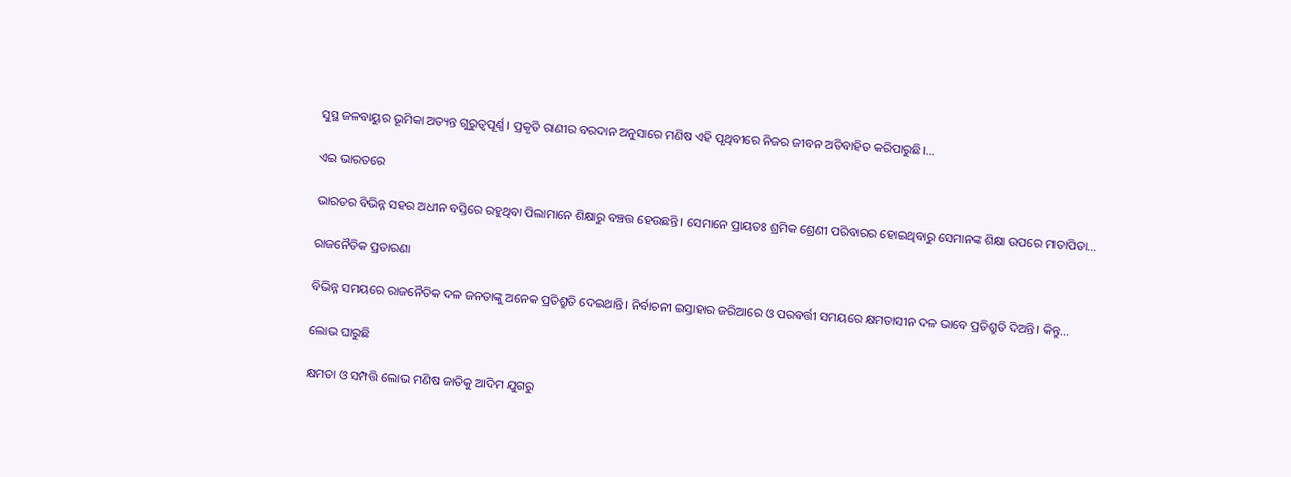ସୁସ୍ଥ ଜଳବାୟୁର ଭୂମିକା ଅତ୍ୟନ୍ତ ଗୁରୁତ୍ୱପୂର୍ଣ୍ଣ। ପ୍ରକୃତି ରାଣୀର ବରଦାନ ଅନୁସାରେ ମଣିଷ ଏହି ପୃଥିବୀରେ ନିଜର ଜୀବନ ଅତିବାହିତ କରିପାରୁଛି।…

ଏଇ ଭାରତରେ

ଭାରତର ବିଭିନ୍ନ ସହର ଅଧୀନ ବସ୍ତିରେ ରହୁଥିବା ପିଲାମାନେ ଶିକ୍ଷାରୁ ବଞ୍ଚତ୍ତ ହେଉଛନ୍ତି। ସେମାନେ ପ୍ରାୟତଃ ଶ୍ରମିକ ଶ୍ରେଣୀ ପରିବାରର ହୋଇଥିବାରୁ ସେମାନଙ୍କ ଶିକ୍ଷା ଉପରେ ମାତାପିତା…

ରାଜନୈତିକ ପ୍ରତାରଣା

ବିଭିନ୍ନ ସମୟରେ ରାଜନୈତିକ ଦଳ ଜନତାଙ୍କୁ ଅନେକ ପ୍ରତିଶ୍ରୁତି ଦେଇଥାନ୍ତି। ନିର୍ବାଚନୀ ଇସ୍ତାହାର ଜରିଆରେ ଓ ପରବର୍ତ୍ତୀ ସମୟରେ କ୍ଷମତାସୀନ ଦଳ ଭାବେ ପ୍ରତିଶ୍ରୁତି ଦିଅନ୍ତି। କିନ୍ତୁ…

ଲୋଭ ଘାରୁଛି

କ୍ଷମତା ଓ ସମ୍ପତ୍ତି ଲୋଭ ମଣିଷ ଜାତିକୁ ଆଦିମ ଯୁଗରୁ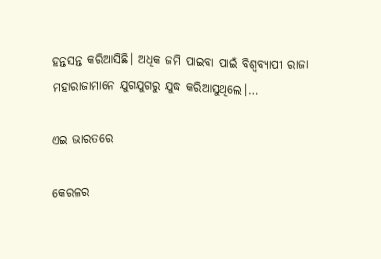ହନ୍ତସନ୍ତ କରିଆସିଛି। ଅଧିକ ଜମି ପାଇବା ପାଇଁ ବିଶ୍ୱବ୍ୟାପୀ ରାଜା ମହାରାଜାମାନେ ଯୁଗଯୁଗରୁ ଯୁଦ୍ଧ କରିଆସୁଥିଲେ।…

ଏଇ ଭାରତରେ

କେରଳର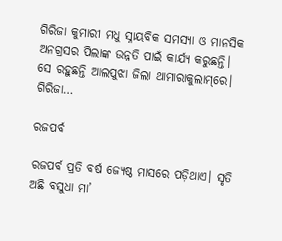ଗିରିଜା କୁମାରୀ ମଧୁ ସ୍ନାୟବିକ ସମସ୍ୟା ଓ ମାନସିକ ଅନଗ୍ରସର ପିଲାଙ୍କ ଉନ୍ନତି ପାଇଁ କାର୍ଯ୍ୟ କରୁଛନ୍ତି। ସେ ରହୁଛନ୍ତି ଆଲପୁଝା ଜିଲା ଥାମାରାକୁଲାମ୍‌ରେ। ଗିରିଜା…

ରଜପର୍ବ

ରଜପର୍ବ ପ୍ରତି ବର୍ଷ ଜ୍ୟେଷ୍ଠ ମାସରେ ପଡ଼ିଥାଏ। ସୃତି ଅଛି ବସୁଧା ମା’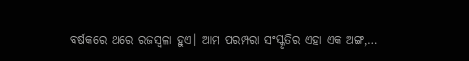ବର୍ଷକରେ ଥରେ ରଜସ୍ବଳା ହୁଏ। ଆମ ପରମ୍ପରା ସଂସ୍କୃତିର ଏହା ଏକ ଅଙ୍ଗ,…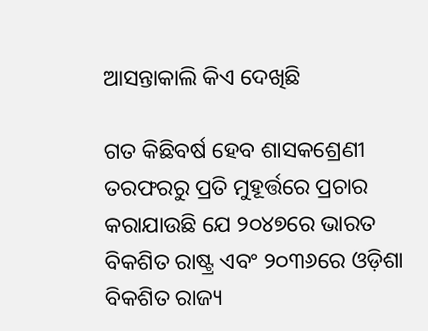ଆସନ୍ତାକାଲି କିଏ ଦେଖିଛି

ଗତ କିଛିବର୍ଷ ହେବ ଶାସକଶ୍ରେଣୀ ତରଫରରୁ ପ୍ରତି ମୁହୂର୍ତ୍ତରେ ପ୍ରଚାର କରାଯାଉଛି ଯେ ୨୦୪୭ରେ ଭାରତ ବିକଶିତ ରାଷ୍ଟ୍ର ଏବଂ ୨୦୩୬ରେ ଓଡ଼ିଶା ବିକଶିତ ରାଜ୍ୟ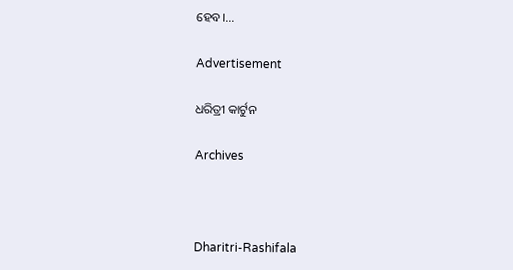ହେବ।…

Advertisement

ଧରିତ୍ରୀ କାର୍ଟୁନ

Archives



Dharitri-Rashifala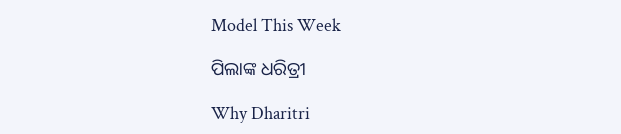Model This Week

ପିଲାଙ୍କ ଧରିତ୍ରୀ

Why Dharitri